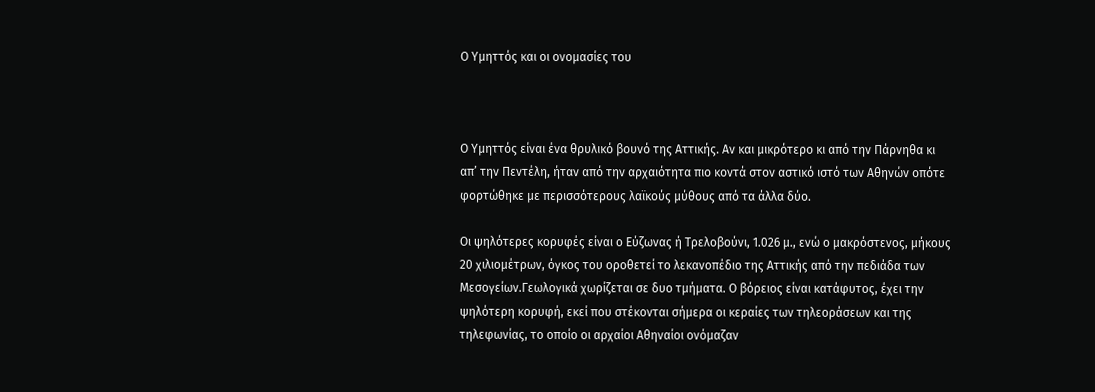Ο Υμηττός και οι ονομασίες του



Ο Υμηττός είναι ένα θρυλικό βουνό της Αττικής. Αν και μικρότερο κι από την Πάρνηθα κι απ’ την Πεντέλη, ήταν από την αρχαιότητα πιο κοντά στον αστικό ιστό των Αθηνών οπότε φορτώθηκε με περισσότερους λαϊκούς μύθους από τα άλλα δύο.

Οι ψηλότερες κορυφές είναι ο Εύζωνας ή Τρελοβούνι, 1.026 μ., ενώ ο μακρόστενος, μήκους 20 χιλιομέτρων, όγκος του οροθετεί το λεκανοπέδιο της Αττικής από την πεδιάδα των Μεσογείων.Γεωλογικά χωρίζεται σε δυο τμήματα. Ο βόρειος είναι κατάφυτος, έχει την ψηλότερη κορυφή, εκεί που στέκονται σήμερα οι κεραίες των τηλεοράσεων και της τηλεφωνίας, το οποίο οι αρχαίοι Αθηναίοι ονόμαζαν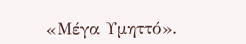«Μέγα Υμηττό».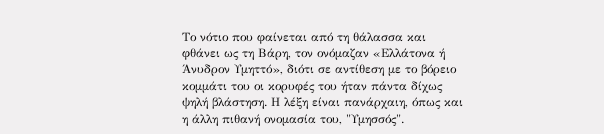Το νότιο που φαίνεται από τη θάλασσα και φθάνει ως τη Βάρη, τον ονόμαζαν «Ελλάτονα ή Άνυδρον Υμηττό», διότι σε αντίθεση με το βόρειο κομμάτι του οι κορυφές του ήταν πάντα δίχως ψηλή βλάστηση. Η λέξη είναι πανάρχαιη, όπως και η άλλη πιθανή ονομασία του, "Υμησσός".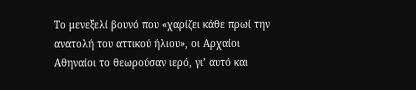Το μενεξελί βουνό που «χαρίζει κάθε πρωί την ανατολή του αττικού ήλιου», οι Αρχαίοι Αθηναίοι το θεωρούσαν ιερό, γι’ αυτό και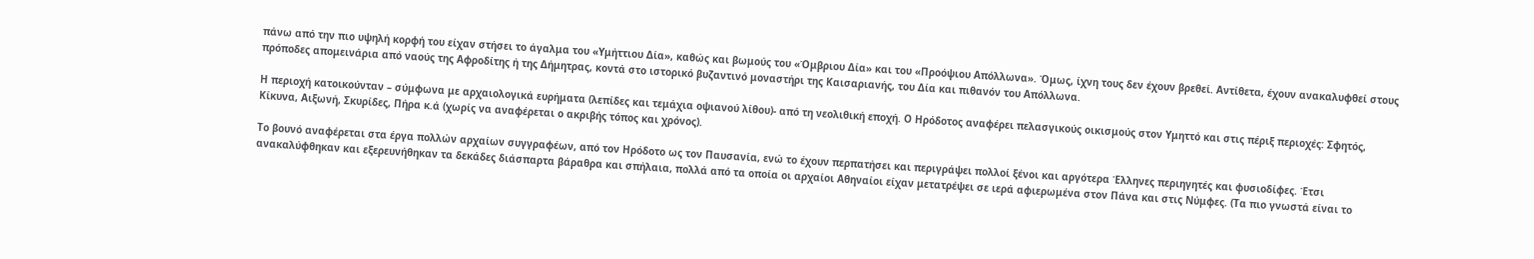πάνω από την πιο υψηλή κορφή του είχαν στήσει το άγαλμα του «Υμήττιου Δία», καθώς και βωμούς του «Όμβριου Δία» και του «Προόψιου Απόλλωνα». Όμως, ίχνη τους δεν έχουν βρεθεί. Αντίθετα, έχουν ανακαλυφθεί στους πρόποδες απομεινάρια από ναούς της Αφροδίτης ή της Δήμητρας, κοντά στο ιστορικό βυζαντινό μοναστήρι της Καισαριανής, του Δία και πιθανόν του Απόλλωνα.

Η περιοχή κατοικούνταν – σύμφωνα με αρχαιολογικά ευρήματα (λεπίδες και τεμάχια οψιανού λίθου)- από τη νεολιθική εποχή. Ο Ηρόδοτος αναφέρει πελασγικούς οικισμούς στον Υμηττό και στις πέριξ περιοχές: Σφητός, Κίκυνα, Αιξωνή, Σκυρίδες, Πήρα κ.ά (χωρίς να αναφέρεται ο ακριβής τόπος και χρόνος).

Το βουνό αναφέρεται στα έργα πολλών αρχαίων συγγραφέων, από τον Ηρόδοτο ως τον Παυσανία, ενώ το έχουν περπατήσει και περιγράψει πολλοί ξένοι και αργότερα Έλληνες περιηγητές και φυσιοδίφες. Έτσι ανακαλύφθηκαν και εξερευνήθηκαν τα δεκάδες διάσπαρτα βάραθρα και σπήλαια, πολλά από τα οποία οι αρχαίοι Αθηναίοι είχαν μετατρέψει σε ιερά αφιερωμένα στον Πάνα και στις Νύμφες. (Τα πιο γνωστά είναι το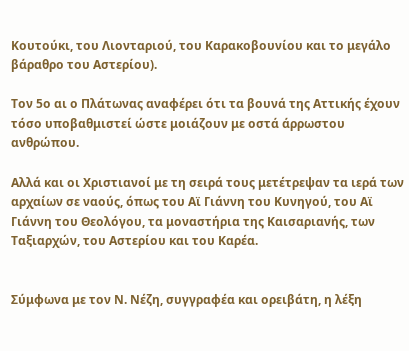Κουτούκι, του Λιονταριού, του Καρακοβουνίου και το μεγάλο βάραθρο του Αστερίου).

Τον 5ο αι ο Πλάτωνας αναφέρει ότι τα βουνά της Αττικής έχουν τόσο υποβαθμιστεί ώστε μοιάζουν με οστά άρρωστου ανθρώπου.

Αλλά και οι Χριστιανοί με τη σειρά τους μετέτρεψαν τα ιερά των αρχαίων σε ναούς, όπως του Αϊ Γιάννη του Κυνηγού, του Αϊ Γιάννη του Θεολόγου, τα μοναστήρια της Καισαριανής, των Ταξιαρχών, του Αστερίου και του Καρέα.


Σύμφωνα με τον Ν. Νέζη, συγγραφέα και ορειβάτη, η λέξη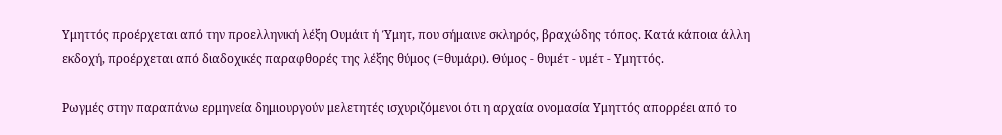Υμηττός προέρχεται από την προελληνική λέξη Ουμάιτ ή Ύμητ, που σήμαινε σκληρός, βραχώδης τόπος. Κατά κάποια άλλη εκδοχή, προέρχεται από διαδοχικές παραφθορές της λέξης θύμος (=θυμάρι). Θύμος - θυμέτ - υμέτ - Υμηττός.

Ρωγμές στην παραπάνω ερμηνεία δημιουργούν μελετητές ισχυριζόμενοι ότι η αρχαία ονομασία Υμηττός απορρέει από το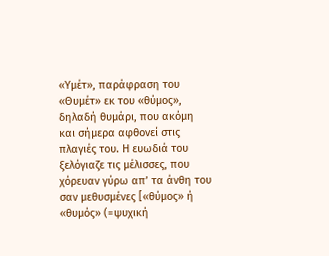«Υμέτ», παράφραση του «Θυμέτ» εκ του «θύμος», δηλαδή θυμάρι, που ακόμη και σήμερα αφθονεί στις πλαγιές του. Η ευωδιά του ξελόγιαζε τις μέλισσες, που χόρευαν γύρω απ’ τα άνθη του σαν μεθυσμένες [«θύμος» ή «θυμός» (=ψυχική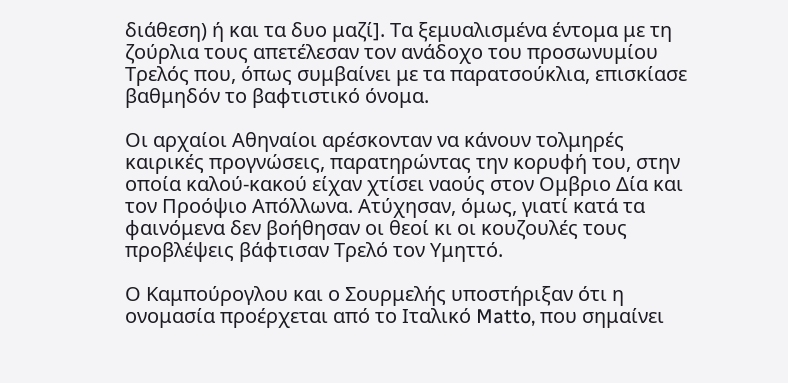διάθεση) ή και τα δυο μαζί]. Τα ξεμυαλισμένα έντομα με τη ζούρλια τους απετέλεσαν τον ανάδοχο του προσωνυμίου Τρελός που, όπως συμβαίνει με τα παρατσούκλια, επισκίασε βαθμηδόν το βαφτιστικό όνομα.

Οι αρχαίοι Αθηναίοι αρέσκονταν να κάνουν τολμηρές καιρικές προγνώσεις, παρατηρώντας την κορυφή του, στην οποία καλού-κακού είχαν χτίσει ναούς στον Ομβριο Δία και τον Προόψιο Απόλλωνα. Ατύχησαν, όμως, γιατί κατά τα φαινόμενα δεν βοήθησαν οι θεοί κι οι κουζουλές τους προβλέψεις βάφτισαν Τρελό τον Υμηττό.

Ο Καμπούρογλου και ο Σουρμελής υποστήριξαν ότι η ονομασία προέρχεται από το Ιταλικό Matto, που σημαίνει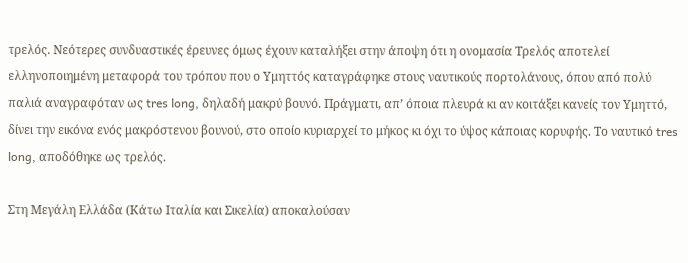τρελός. Νεότερες συνδυαστικές έρευνες όμως έχουν καταλήξει στην άποψη ότι η ονομασία Τρελός αποτελεί ελληνοποιημένη μεταφορά του τρόπου που ο Υμηττός καταγράφηκε στους ναυτικούς πορτολάνους, όπου από πολύ παλιά αναγραφόταν ως tres long, δηλαδή μακρύ βουνό. Πράγματι, απ’ όποια πλευρά κι αν κοιτάξει κανείς τον Υμηττό, δίνει την εικόνα ενός μακρόστενου βουνού, στο οποίο κυριαρχεί το μήκος κι όχι το ύψος κάποιας κορυφής. Το ναυτικό tres long, αποδόθηκε ως τρελός.

Στη Μεγάλη Ελλάδα (Κάτω Ιταλία και Σικελία) αποκαλούσαν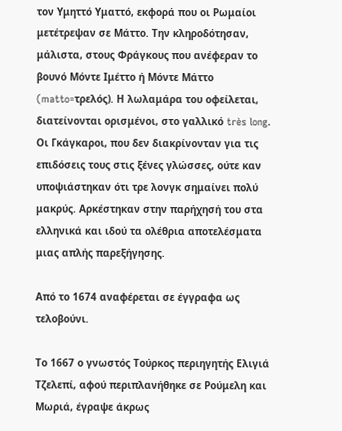τον Υμηττό Υματτό, εκφορά που οι Ρωμαίοι μετέτρεψαν σε Μάττο. Την κληροδότησαν, μάλιστα, στους Φράγκους που ανέφεραν το βουνό Μόντε Ιμέττο ή Μόντε Μάττο (matto=τρελός). Η λωλαμάρα του οφείλεται, διατείνονται ορισμένοι, στο γαλλικό très long. Οι Γκάγκαροι, που δεν διακρίνονταν για τις επιδόσεις τους στις ξένες γλώσσες, ούτε καν υποψιάστηκαν ότι τρε λονγκ σημαίνει πολύ μακρύς. Αρκέστηκαν στην παρήχησή του στα ελληνικά και ιδού τα ολέθρια αποτελέσματα μιας απλής παρεξήγησης.

Από το 1674 αναφέρεται σε έγγραφα ως τελοβούνι.

Το 1667 ο γνωστός Τούρκος περιηγητής Ελιγιά Τζελεπί, αφού περιπλανήθηκε σε Ρούμελη και Μωριά, έγραψε άκρως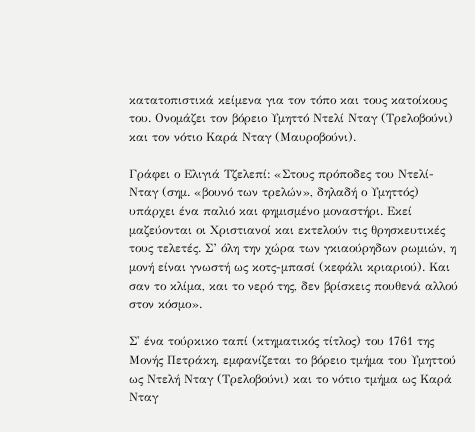κατατοπιστικά κείμενα για τον τόπο και τους κατοίκους του. Ονομάζει τον βόρειο Υμηττό Ντελί Νταγ (Τρελοβούνι) και τον νότιο Καρά Νταγ (Μαυροβούνι).

Γράφει ο Ελιγιά Τζελεπί: «Στους πρόποδες του Ντελί-Νταγ (σημ. «βουνό των τρελών», δηλαδή ο Υμηττός) υπάρχει ένα παλιό και φημισμένο μοναστήρι. Εκεί μαζεύονται οι Χριστιανοί και εκτελούν τις θρησκευτικές τους τελετές. Σ’ όλη την χώρα των γκιαούρηδων ρωμιών, η μονή είναι γνωστή ως κοτς-μπασί (κεφάλι κριαριού). Και σαν το κλίμα, και το νερό της, δεν βρίσκεις πουθενά αλλού στον κόσμο».

Σ' ένα τούρκικο ταπί (κτηματικός τίτλος) του 1761 της Μονής Πετράκη, εμφανίζεται το βόρειο τμήμα του Υμηττού ως Ντελή Νταγ (Τρελοβούνι) και το νότιο τμήμα ως Καρά Νταγ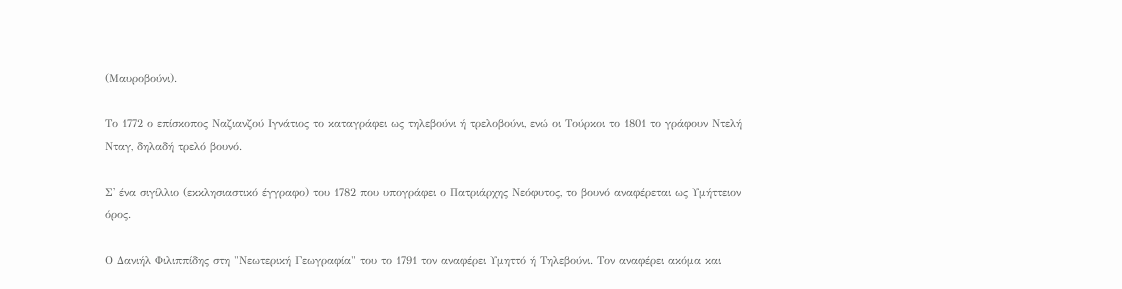(Μαυροβούνι).

Το 1772 ο επίσκοπος Ναζιανζού Ιγνάτιος το καταγράφει ως τηλεβούνι ή τρελοβούνι, ενώ οι Τούρκοι το 1801 το γράφουν Ντελή Νταγ, δηλαδή τρελό βουνό.

Σ' ένα σιγίλλιο (εκκλησιαστικό έγγραφο) του 1782 που υπογράφει ο Πατριάρχης Νεόφυτος, το βουνό αναφέρεται ως Υμήττειον όρος.

Ο Δανιήλ Φιλιππίδης στη "Νεωτερική Γεωγραφία" του το 1791 τον αναφέρει Υμηττό ή Τηλεβούνι. Τον αναφέρει ακόμα και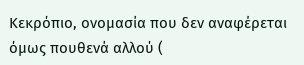Κεκρόπιο, ονομασία που δεν αναφέρεται όμως πουθενά αλλού (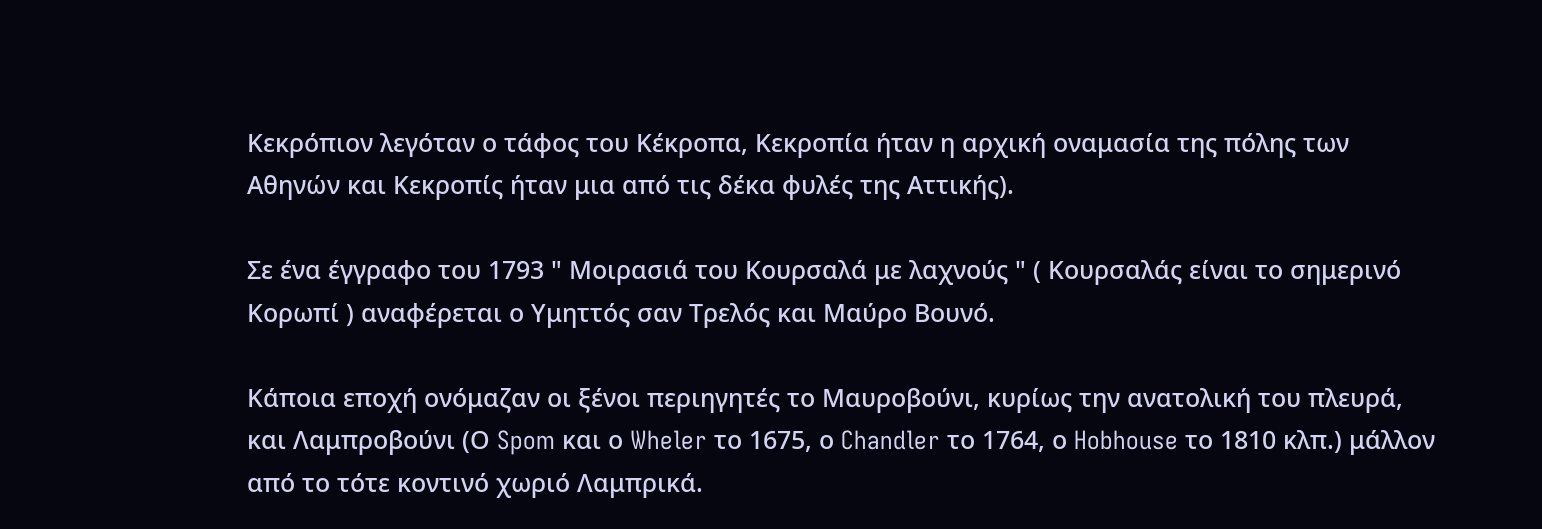Κεκρόπιον λεγόταν ο τάφος του Κέκροπα, Κεκροπία ήταν η αρχική οναμασία της πόλης των Αθηνών και Κεκροπίς ήταν μια από τις δέκα φυλές της Αττικής).

Σε ένα έγγραφο του 1793 " Μοιρασιά του Κουρσαλά με λαχνούς " ( Κουρσαλάς είναι το σημερινό Κορωπί ) αναφέρεται ο Υμηττός σαν Τρελός και Μαύρο Βουνό.

Κάποια εποχή ονόμαζαν οι ξένοι περιηγητές το Μαυροβούνι, κυρίως την ανατολική του πλευρά, και Λαμπροβούνι (Ο Spom και ο Wheler το 1675, ο Chandler το 1764, ο Hobhouse το 1810 κλπ.) μάλλον από το τότε κοντινό χωριό Λαμπρικά.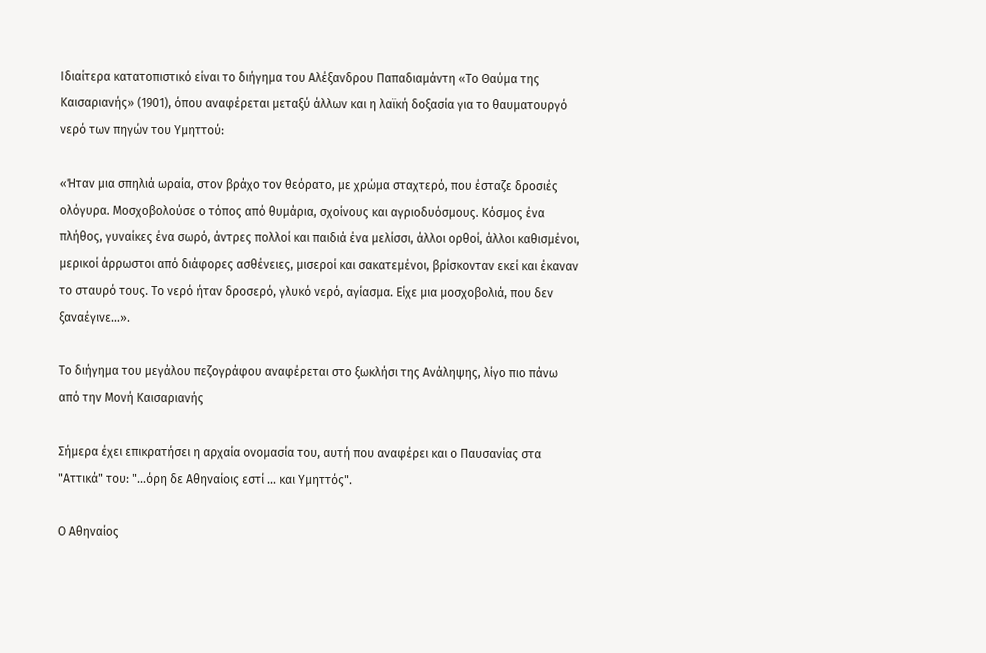Ιδιαίτερα κατατοπιστικό είναι το διήγημα του Αλέξανδρου Παπαδιαμάντη «Το Θαύμα της Καισαριανής» (1901), όπου αναφέρεται μεταξύ άλλων και η λαϊκή δοξασία για το θαυματουργό νερό των πηγών του Υμηττού:

«Ήταν μια σπηλιά ωραία, στον βράχο τον θεόρατο, με χρώμα σταχτερό, που έσταζε δροσιές ολόγυρα. Μοσχοβολούσε ο τόπος από θυμάρια, σχοίνους και αγριοδυόσμους. Κόσμος ένα πλήθος, γυναίκες ένα σωρό, άντρες πολλοί και παιδιά ένα μελίσσι, άλλοι ορθοί, άλλοι καθισμένοι, μερικοί άρρωστοι από διάφορες ασθένειες, μισεροί και σακατεμένοι, βρίσκονταν εκεί και έκαναν το σταυρό τους. Το νερό ήταν δροσερό, γλυκό νερό, αγίασμα. Είχε μια μοσχοβολιά, που δεν ξαναέγινε…».

Το διήγημα του μεγάλου πεζογράφου αναφέρεται στο ξωκλήσι της Ανάληψης, λίγο πιο πάνω από την Μονή Καισαριανής

Σήμερα έχει επικρατήσει η αρχαία ονομασία του, αυτή που αναφέρει και ο Παυσανίας στα "Αττικά" του: "...όρη δε Αθηναίοις εστί ... και Υμηττός".

Ο Αθηναίος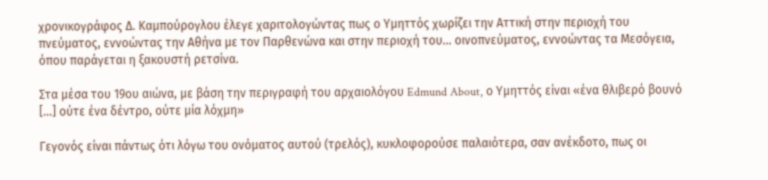χρονικογράφος Δ. Καμπούρογλου έλεγε χαριτολογώντας πως ο Υμηττός χωρίζει την Αττική στην περιοχή του πνεύματος, εννοώντας την Αθήνα με τον Παρθενώνα και στην περιοχή του… οινοπνεύματος, εννοώντας τα Μεσόγεια, όπου παράγεται η ξακουστή ρετσίνα.

Στα μέσα του 19ου αιώνα, με βάση την περιγραφή του αρχαιολόγου Edmund About, ο Υμηττός είναι «ένα θλιβερό βουνό […] ούτε ένα δέντρο, ούτε μία λόχμη»

Γεγονός είναι πάντως ότι λόγω του ονόματος αυτού (τρελός), κυκλοφορούσε παλαιότερα, σαν ανέκδοτο, πως οι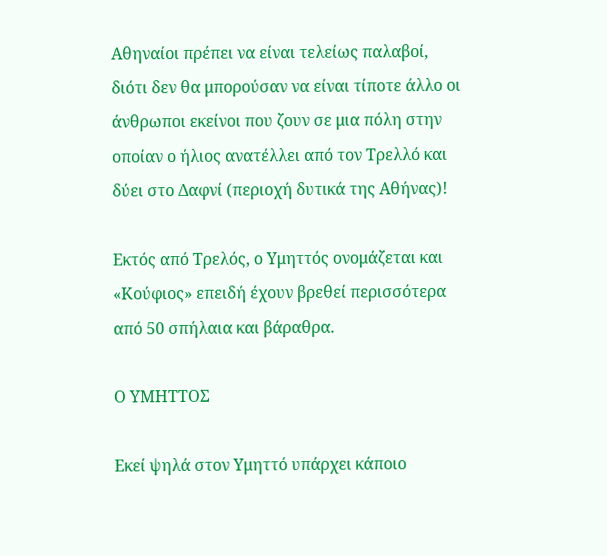Αθηναίοι πρέπει να είναι τελείως παλαβοί, διότι δεν θα μπορούσαν να είναι τίποτε άλλο οι άνθρωποι εκείνοι που ζουν σε μια πόλη στην οποίαν ο ήλιος ανατέλλει από τον Τρελλό και δύει στο Δαφνί (περιοχή δυτικά της Αθήνας)!

Εκτός από Τρελός, ο Υμηττός ονομάζεται και «Κούφιος» επειδή έχουν βρεθεί περισσότερα από 50 σπήλαια και βάραθρα.

Ο ΥΜΗΤΤΟΣ

Εκεί ψηλά στον Υμηττό υπάρχει κάποιο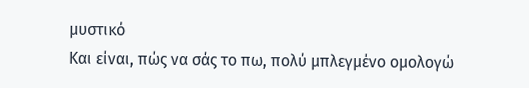μυστικό
Και είναι, πώς να σάς το πω, πολύ μπλεγμένο ομολογώ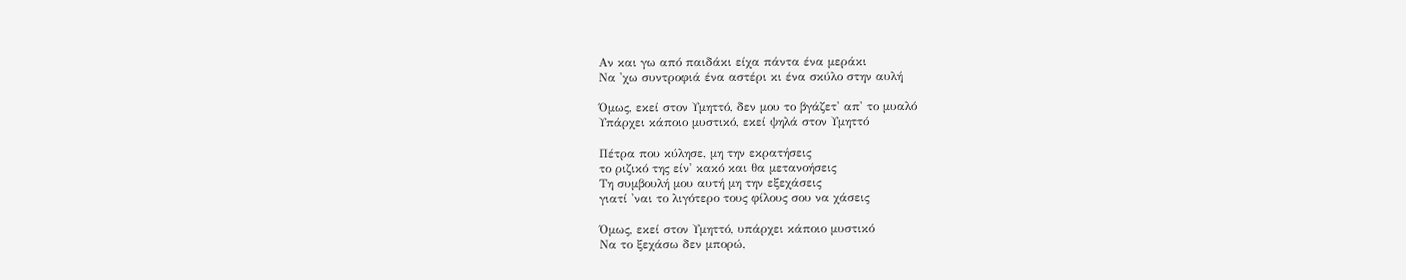Αν και γω από παιδάκι είχα πάντα ένα μεράκι
Να 'χω συντροφιά ένα αστέρι κι ένα σκύλο στην αυλή

Όμως, εκεί στον Υμηττό, δεν μου το βγάζετ' απ' το μυαλό
Υπάρχει κάποιο μυστικό, εκεί ψηλά στον Υμηττό

Πέτρα που κύλησε, μη την εκρατήσεις
το ριζικό της είν' κακό και θα μετανοήσεις
Τη συμβουλή μου αυτή μη την εξεχάσεις
γιατί 'ναι το λιγότερο τους φίλους σου να χάσεις

Όμως, εκεί στον Υμηττό, υπάρχει κάποιο μυστικό
Να το ξεχάσω δεν μπορώ,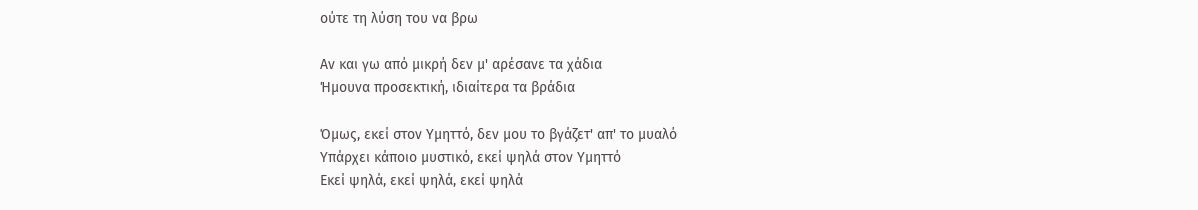ούτε τη λύση του να βρω

Αν και γω από μικρή δεν μ' αρέσανε τα χάδια
Ήμουνα προσεκτική, ιδιαίτερα τα βράδια

Όμως, εκεί στον Υμηττό, δεν μου το βγάζετ' απ' το μυαλό
Υπάρχει κάποιο μυστικό, εκεί ψηλά στον Υμηττό
Εκεί ψηλά, εκεί ψηλά, εκεί ψηλά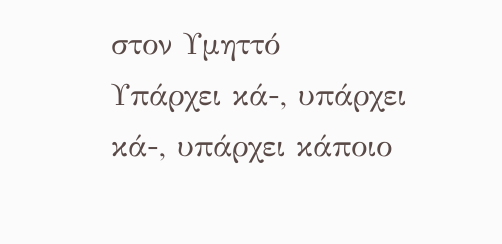στον Υμηττό
Υπάρχει κά-, υπάρχει κά-, υπάρχει κάποιο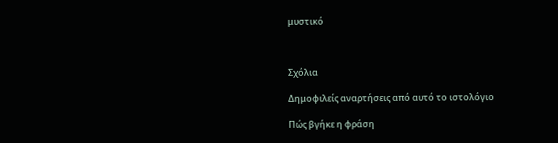μυστικό



Σχόλια

Δημοφιλείς αναρτήσεις από αυτό το ιστολόγιο

Πώς βγήκε η φράση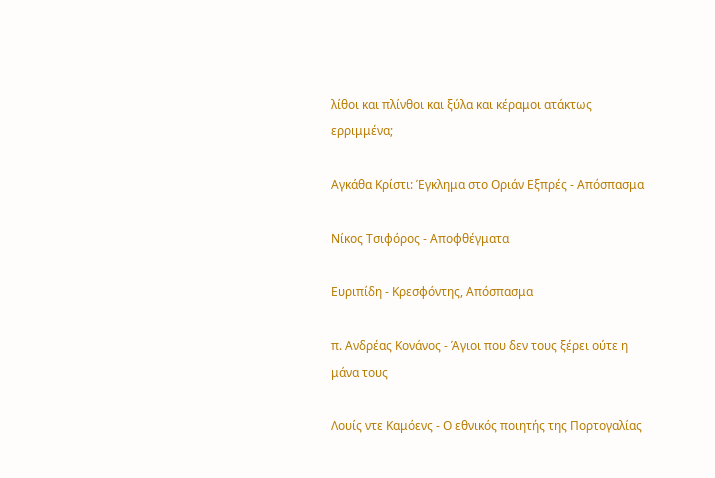λίθοι και πλίνθοι και ξύλα και κέραμοι ατάκτως ερριμμένα;

Αγκάθα Κρίστι: Έγκλημα στο Οριάν Εξπρές - Απόσπασμα

Νίκος Τσιφόρος - Αποφθέγματα

Ευριπίδη - Κρεσφόντης, Απόσπασμα

π. Ανδρέας Κονάνος - Άγιοι που δεν τους ξέρει ούτε η μάνα τους

Λουίς ντε Καμόενς - Ο εθνικός ποιητής της Πορτογαλίας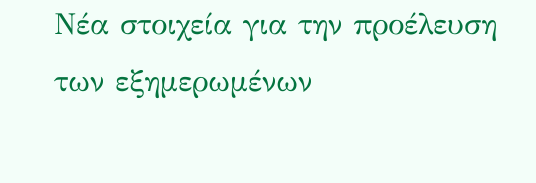Νέα στοιχεία για την προέλευση των εξημερωμένων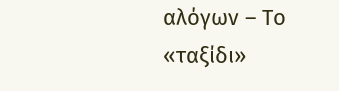αλόγων – Το «ταξίδι»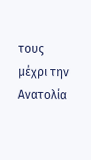τους μέχρι την Ανατολία